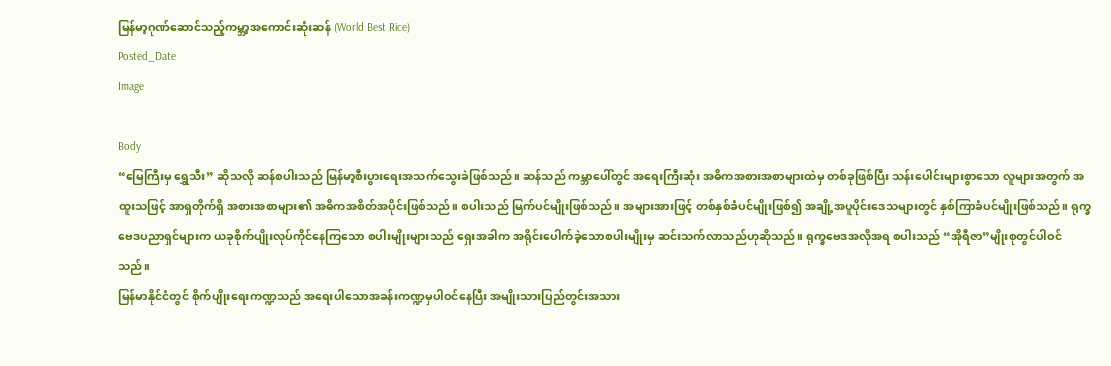မြန်မာ့ဂုဏ်ဆောင်သည့်ကမ္ဘာ့အကောင်းဆုံးဆန် (World Best Rice)
Posted_Date
Image

Body
“မြေကြီးမှ ရွှေသီး” ဆိုသလို ဆန်စပါးသည် မြန်မာ့စီးပွားရေးအသက်သွေးခဲဖြစ်သည်။ ဆန်သည် ကမ္ဘာပေါ်တွင် အရေးကြီးဆုံး အဓိကအစားအစာများထဲမှ တစ်ခုဖြစ်ပြီး သန်းပေါင်းများစွာသော လူများအတွက် အထူးသဖြင့် အာရှတိုက်ရှိ အစားအစာများ၏ အဓိကအစိတ်အပိုင်းဖြစ်သည်။ စပါးသည် မြက်ပင်မျိုးဖြစ်သည်။ အများအားဖြင့် တစ်နှစ်ခံပင်မျိုးဖြစ်၍ အချို့အပူပိုင်းဒေသများတွင် နှစ်ကြာခံပင်မျိုးဖြစ်သည်။ ရုက္ခဗေဒပညာရှင်များက ယခုစိုက်ပျိုးလုပ်ကိုင်နေကြသော စပါးမျိုးများသည် ရှေးအခါက အရိုင်းပေါက်ခဲ့သောစပါးမျိုးမှ ဆင်းသက်လာသည်ဟုဆိုသည်။ ရုက္ခဗေဒအလိုအရ စပါးသည် “အိုရီဇာ”မျိုးစုတွင်ပါဝင်သည်။
မြန်မာနိုင်ငံတွင် စိုက်ပျိုးရေးကဏ္ဍသည် အရေးပါသောအခန်းကဏ္ဍမှပါဝင်နေပြီး အမျိုးသားပြည်တွင်းအသား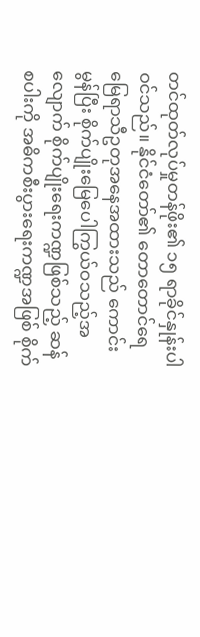တင်ထုတ်လုပ်မှုတန်ဖိုး၏ ၁၅ ရာခိုင်နှုန်းပါဝင်သည်။ နိုင်ငံတော်၏ တောတောင်ရေမြေရာသီဥတုအနေအထားသည် ကောင်းမွန်ပြီး စိုက်ပျိုးမြေပေါကြွယ်ဝသည့်အလျောက် စိုက်ပျိုးရေးကဏ္ဍဖြစ်သည့် ဆန်စပါးကို အဓိကစီးပွားရေးကဏ္ဍအဖြစ် စိုက်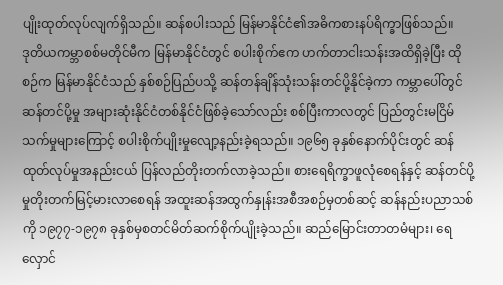ပျိုးထုတ်လုပ်လျက်ရှိသည်။ ဆန်စပါးသည် မြန်မာနိုင်ငံ၏အဓိကစားနပ်ရိက္ခာဖြစ်သည်။
ဒုတိယကမ္ဘာစစ်မတိုင်မီက မြန်မာနိုင်ငံတွင် စပါးစိုက်ဧက ဟက်တာငါးသန်းအထိရှိခဲ့ပြီး ထိုစဉ်က မြန်မာနိုင်ငံသည် နှစ်စဉ်ပြည်ပသို့ ဆန်တန်ချိန်သုံးသန်းတင်ပို့နိုင်ခဲ့ကာ ကမ္ဘာပေါ်တွင် ဆန်တင်ပို့မှု အများဆုံးနိုင်ငံတစ်နိုင်ငံဖြစ်ခဲ့သော်လည်း စစ်ပြီးကာလတွင် ပြည်တွင်းမငြိမ်သက်မှုများကြောင့် စပါးစိုက်ပျိုးမှုလျော့နည်းခဲ့ရသည်။ ၁၉၆၅ ခုနှစ်နောက်ပိုင်းတွင် ဆန်ထုတ်လုပ်မှုအနည်းငယ် ပြန်လည်တိုးတက်လာခဲ့သည်။ စားရေရိက္ခာဖူလုံစေရန်နှင့် ဆန်တင်ပို့မှုတိုးတက်မြင့်မားလာစေရန် အထူးဆန်အထွက်နှုန်းအစီအစဉ်မှတစ်ဆင့် ဆန်နည်းပညာသစ်ကို ၁၉၇၇-၁၉၇၈ ခုနှစ်မှစတင်မိတ်ဆက်စိုက်ပျိုးခဲ့သည်။ ဆည်မြောင်းတာတမံများ၊ ရေလှောင်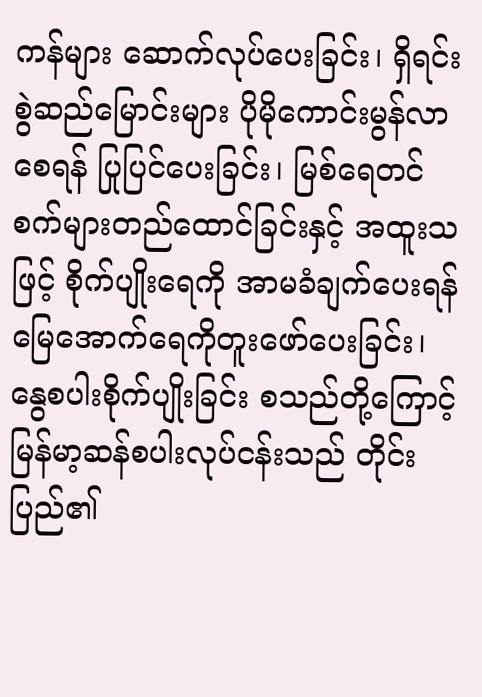ကန်များ ဆောက်လုပ်ပေးခြင်း၊ ရှိရင်းစွဲဆည်မြောင်းများ ပိုမိုကောင်းမွန်လာစေရန် ပြုပြင်ပေးခြင်း၊ မြစ်ရေတင်စက်များတည်ထောင်ခြင်းနှင့် အထူးသဖြင့် စိုက်ပျိုးရေကို အာမခံချက်ပေးရန်မြေအောက်ရေကိုတူးဖော်ပေးခြင်း၊ နွေစပါးစိုက်ပျိုးခြင်း စသည်တို့ကြောင့် မြန်မာ့ဆန်စပါးလုပ်ငန်းသည် တိုင်းပြည်၏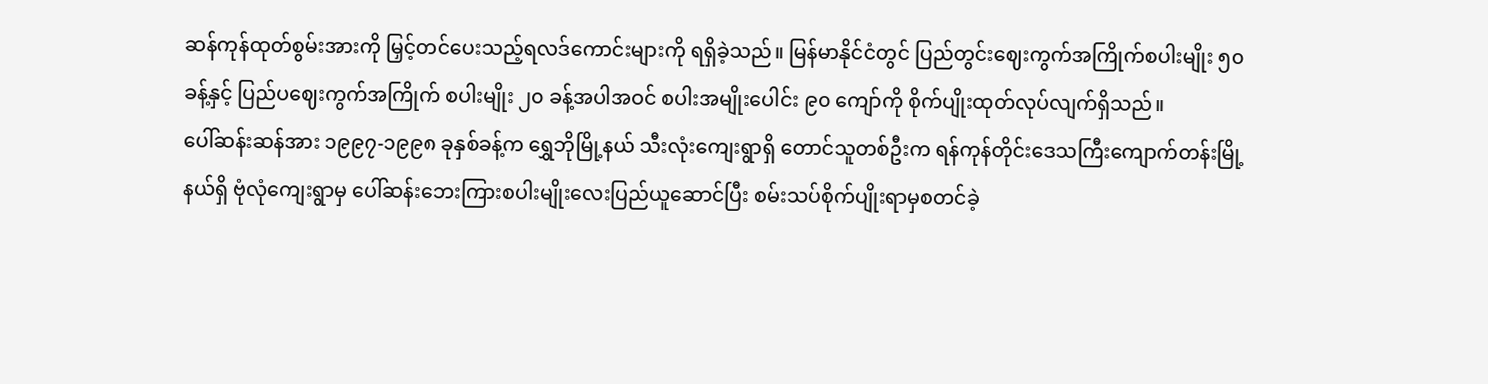ဆန်ကုန်ထုတ်စွမ်းအားကို မြှင့်တင်ပေးသည့်ရလဒ်ကောင်းများကို ရရှိခဲ့သည်။ မြန်မာနိုင်ငံတွင် ပြည်တွင်းဈေးကွက်အကြိုက်စပါးမျိုး ၅၀ ခန့်နှင့် ပြည်ပဈေးကွက်အကြိုက် စပါးမျိုး ၂၀ ခန့်အပါအဝင် စပါးအမျိုးပေါင်း ၉၀ ကျော်ကို စိုက်ပျိုးထုတ်လုပ်လျက်ရှိသည်။
ပေါ်ဆန်းဆန်အား ၁၉၉၇-၁၉၉၈ ခုနှစ်ခန့်က ရွှေဘိုမြို့နယ် သီးလုံးကျေးရွာရှိ တောင်သူတစ်ဦးက ရန်ကုန်တိုင်းဒေသကြီးကျောက်တန်းမြို့နယ်ရှိ ဗုံလုံကျေးရွာမှ ပေါ်ဆန်းဘေးကြားစပါးမျိုးလေးပြည်ယူဆောင်ပြီး စမ်းသပ်စိုက်ပျိုးရာမှစတင်ခဲ့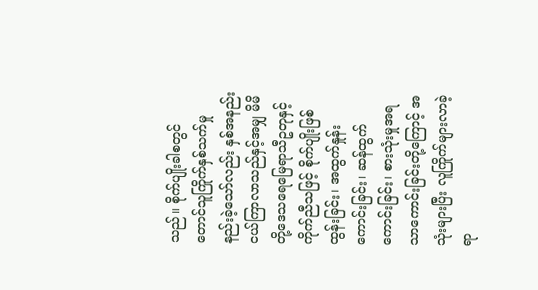သည်။ စိုက်ပျိုးခါစတွင် တောင်သူကြိုက်နှစ်သက်မှု နည်းခဲ့သော်လည်း နှစ်အနည်းငယ်ကြာလာသည်နှင့်အမျှ မိမိတို့ဒေသရေမြေရာသီဥတုနှင့် ကိုက်ညီသဖြင့် စိုက်ပျိုးဖြစ်ထွန်းခြင်း၊ အထွက်နှုန်းကောင်းခြင်း၊ ဆန်ထွက်ကောင်းခြင်း၊ စားသုံးမှုအရသာကောင်းခြင်းတို့ကြောင့် အသုံးများပြီး လူကြိုက်များလာခဲ့ရာ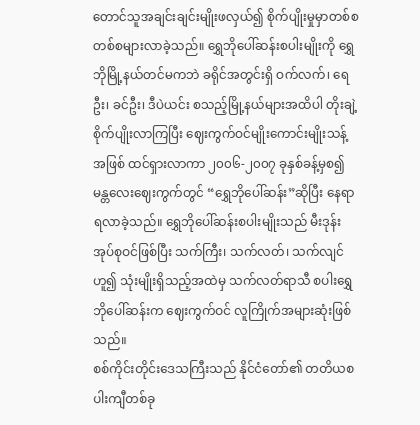တောင်သူအချင်းချင်းမျိုးဖလှယ်၍ စိုက်ပျိုးမှုမှာတစ်စတစ်စများလာခဲ့သည်။ ရွှေဘိုပေါ်ဆန်းစပါးမျိုးကို ရွှေဘိုမြို့နယ်တင်မကဘဲ ခရိုင်အတွင်းရှိ ဝက်လက်၊ ရေဦး၊ ခင်ဦး၊ ဒီပဲယင်း စသည့်မြို့နယ်များအထိပါ တိုးချဲ့စိုက်ပျိုးလာကြပြီး ဈေးကွက်ဝင်မျိုးကောင်းမျိုးသန့်အဖြစ် ထင်ရှားလာကာ ၂၀၀၆-၂၀၀၇ ခုနှစ်ခန့်မှစ၍ မန္တလေးဈေးကွက်တွင် “ရွှေဘိုပေါ်ဆန်း”ဆိုပြီး နေရာရလာခဲ့သည်။ ရွှေဘိုပေါ်ဆန်းစပါးမျိုးသည် မီးဒုန်းအုပ်စုဝင်ဖြစ်ပြီး သက်ကြီး၊ သက်လတ်၊ သက်လျင်ဟူ၍ သုံးမျိုးရှိသည့်အထဲမှ သက်လတ်ရာသီ စပါးရွှေဘိုပေါ်ဆန်းက ဈေးကွက်ဝင် လူကြိုက်အများဆုံးဖြစ်သည်။
စစ်ကိုင်းတိုင်းဒေသကြီးသည် နိုင်ငံတော်၏ တတိယစပါးကျီတစ်ခု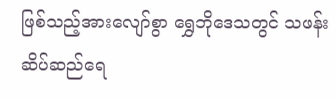ဖြစ်သည့်အားလျော်စွာ ရွှေဘိုဒေသတွင် သဖန်းဆိပ်ဆည်ရေ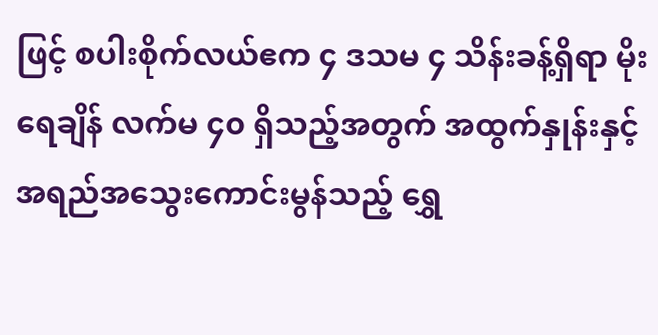ဖြင့် စပါးစိုက်လယ်ဧက ၄ ဒသမ ၄ သိန်းခန့်ရှိရာ မိုးရေချိန် လက်မ ၄၀ ရှိသည့်အတွက် အထွက်နှုန်းနှင့်အရည်အသွေးကောင်းမွန်သည့် ရွှေ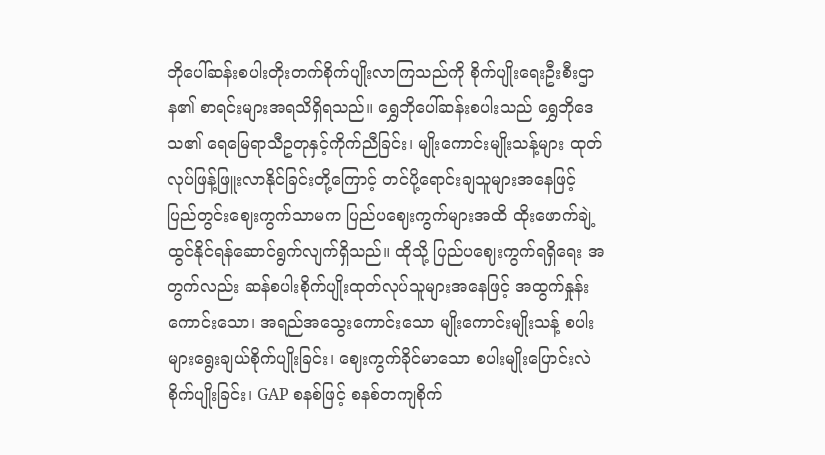ဘိုပေါ်ဆန်းစပါးတိုးတက်စိုက်ပျိုးလာကြသည်ကို စိုက်ပျိုးရေးဦးစီးဌာန၏ စာရင်းများအရသိရှိရသည်။ ရွှေဘိုပေါ်ဆန်းစပါးသည် ရွှေဘိုဒေသ၏ ရေမြေရာသီဥတုနှင့်ကိုက်ညီခြင်း၊ မျိုးကောင်းမျိုးသန့်များ ထုတ်လုပ်ဖြန့်ဖြူးလာနိုင်ခြင်းတို့ကြောင့် တင်ပို့ရောင်းချသူများအနေဖြင့် ပြည်တွင်းဈေးကွက်သာမက ပြည်ပဈေးကွက်များအထိ ထိုးဖောက်ချဲ့ထွင်နိုင်ရန်ဆောင်ရွက်လျက်ရှိသည်။ ထိုသို့ ပြည်ပဈေးကွက်ရရှိရေး အတွက်လည်း ဆန်စပါးစိုက်ပျိုးထုတ်လုပ်သူများအနေဖြင့် အထွက်နှုန်းကောင်းသော၊ အရည်အသွေးကောင်းသော မျိုးကောင်းမျိုးသန့် စပါးများရွေးချယ်စိုက်ပျိုးခြင်း၊ ဈေးကွက်ခိုင်မာသော စပါးမျိုးပြောင်းလဲစိုက်ပျိုးခြင်း၊ GAP စနစ်ဖြင့် စနစ်တကျစိုက်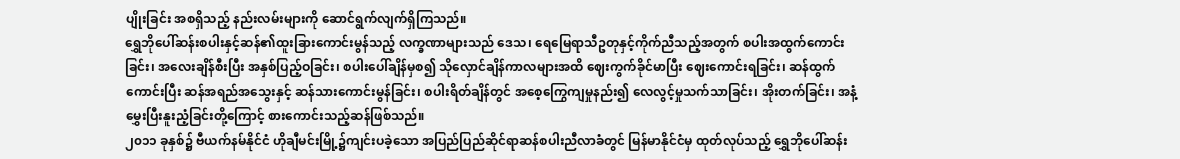ပျိုးခြင်း အစရှိသည့် နည်းလမ်းများကို ဆောင်ရွက်လျက်ရှိကြသည်။
ရွှေဘိုပေါ်ဆန်းစပါးနှင့်ဆန်၏ထူးခြားကောင်းမွန်သည့် လက္ခဏာများသည် ဒေသ၊ ရေမြေရာသီဥတုနှင့်ကိုက်ညီသည့်အတွက် စပါးအထွက်ကောင်းခြင်း၊ အလေးချိန်စီးပြီး အနှစ်ပြည့်ဝခြင်း၊ စပါးပေါ်ချိန်မှစ၍ သိုလှောင်ချိန်ကာလများအထိ ဈေးကွက်ခိုင်မာပြီး ဈေးကောင်းရခြင်း၊ ဆန်ထွက်ကောင်းပြီး ဆန်အရည်အသွေးနှင့် ဆန်သားကောင်းမွန်ခြင်း၊ စပါးရိတ်ချိန်တွင် အစေ့ကြွေကျမှုနည်း၍ လေလွင့်မှုသက်သာခြင်း၊ အိုးတက်ခြင်း၊ အနံ့မွှေးပြီးနူးညံ့ခြင်းတို့ကြောင့် စားကောင်းသည့်ဆန်ဖြစ်သည်။
၂၀၁၁ ခုနှစ်၌ ဗီယက်နမ်နိုင်ငံ ဟိုချီမင်းမြို့၌ကျင်းပခဲ့သော အပြည်ပြည်ဆိုင်ရာဆန်စပါးညီလာခံတွင် မြန်မာနိုင်ငံမှ ထုတ်လုပ်သည့် ရွှေဘိုပေါ်ဆန်း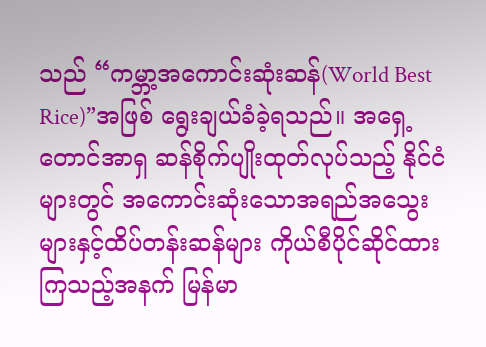သည် “ကမ္ဘာ့အကောင်းဆုံးဆန်(World Best Rice)”အဖြစ် ရွေးချယ်ခံခဲ့ရသည်။ အရှေ့တောင်အာရှ ဆန်စိုက်ပျိုးထုတ်လုပ်သည့် နိုင်ငံများတွင် အကောင်းဆုံးသောအရည်အသွေးများနှင့်ထိပ်တန်းဆန်များ ကိုယ်စီပိုင်ဆိုင်ထားကြသည့်အနက် မြန်မာ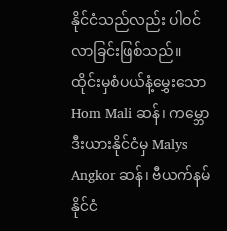နိုင်ငံသည်လည်း ပါဝင်လာခြင်းဖြစ်သည်။
ထိုင်းမှစံပယ်နံ့မွှေးသော Hom Mali ဆန်၊ ကမ္ဘောဒီးယားနိုင်ငံမှ Malys Angkor ဆန်၊ ဗီယက်နမ်နိုင်ငံ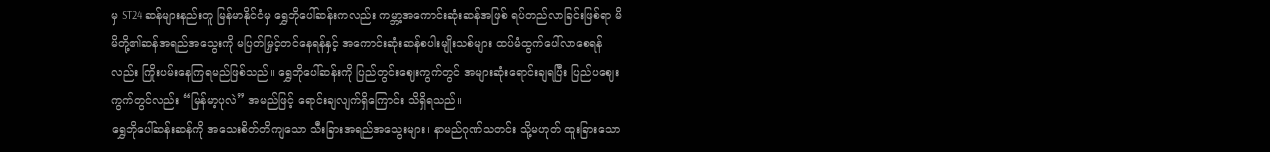မှ ST24 ဆန်များနည်းတူ မြန်မာနိုင်ငံမှ ရွှေဘိုပေါ်ဆန်းကလည်း ကမ္ဘာ့အကောင်းဆုံးဆန်အဖြစ် ရပ်တည်လာခြင်းဖြစ်ရာ မိမိတို့၏ဆန်အရည်အသွေးကို မပြတ်မြှင့်တင်နေရန်နှင့် အကောင်းဆုံးဆန်စပါးမျိုးသစ်များ ထပ်မံထွက်ပေါ်လာစေရန်လည်း ကြိုးပမ်းနေကြရမည်ဖြစ်သည်။ ရွှေဘိုပေါ်ဆန်းကို ပြည်တွင်းဈေးကွက်တွင် အများဆုံးရောင်းချရပြီး ပြည်ပဈေးကွက်တွင်လည်း “မြန်မာ့ပုလဲ” အမည်ဖြင့် ရောင်းချလျက်ရှိကြောင်း သိရှိရသည်။
ရွှေဘိုပေါ်ဆန်းဆန်ကို အသေးစိတ်တိကျသော သီးခြားအရည်အသွေးများ၊ နာမည်ဂုဏ်သတင်း သို့မဟုတ် ထူးခြားသော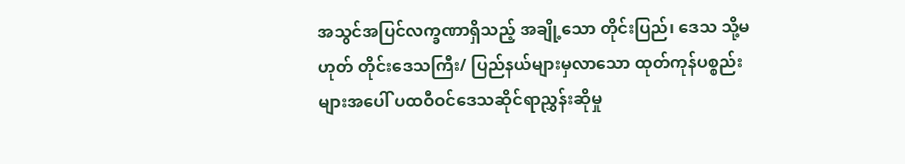အသွင်အပြင်လက္ခဏာရှိသည့် အချို့သော တိုင်းပြည်၊ ဒေသ သို့မဟုတ် တိုင်းဒေသကြီး/ ပြည်နယ်များမှလာသော ထုတ်ကုန်ပစ္စည်းများအပေါ် ပထဝီဝင်ဒေသဆိုင်ရာညွှန်းဆိုမှု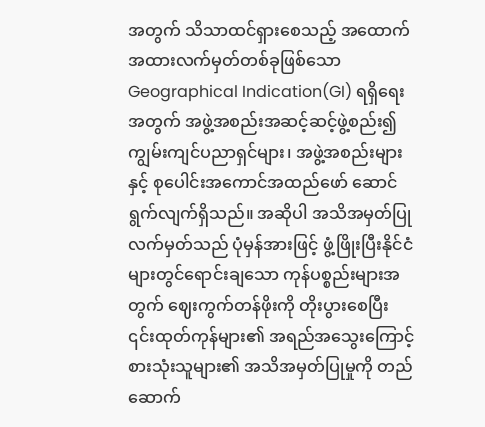အတွက် သိသာထင်ရှားစေသည့် အထောက်အထားလက်မှတ်တစ်ခုဖြစ်သော Geographical Indication(GI) ရရှိရေးအတွက် အဖွဲ့အစည်းအဆင့်ဆင့်ဖွဲ့စည်း၍ ကျွမ်းကျင်ပညာရှင်များ၊ အဖွဲ့အစည်းများနှင့် စုပေါင်းအကောင်အထည်ဖော် ဆောင်ရွက်လျက်ရှိသည်။ အဆိုပါ အသိအမှတ်ပြုလက်မှတ်သည် ပုံမှန်အားဖြင့် ဖွံ့ဖြိုးပြီးနိုင်ငံများတွင်ရောင်းချသော ကုန်ပစ္စည်းများအတွက် ဈေးကွက်တန်ဖိုးကို တိုးပွားစေပြီး ၎င်းထုတ်ကုန်များ၏ အရည်အသွေးကြောင့် စားသုံးသူများ၏ အသိအမှတ်ပြုမှုကို တည်ဆောက်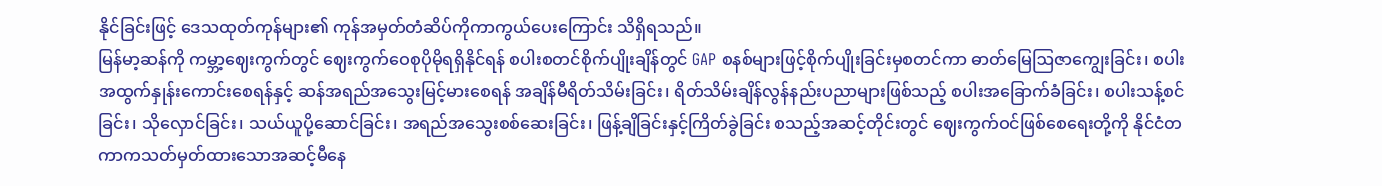နိုင်ခြင်းဖြင့် ဒေသထုတ်ကုန်များ၏ ကုန်အမှတ်တံဆိပ်ကိုကာကွယ်ပေးကြောင်း သိရှိရသည်။
မြန်မာ့ဆန်ကို ကမ္ဘာ့ဈေးကွက်တွင် ဈေးကွက်ဝေစုပိုမိုရရှိနိုင်ရန် စပါးစတင်စိုက်ပျိုးချိန်တွင် GAP စနစ်များဖြင့်စိုက်ပျိုးခြင်းမှစတင်ကာ ဓာတ်မြေဩဇာကျွေးခြင်း၊ စပါးအထွက်နှုန်းကောင်းစေရန်နှင့် ဆန်အရည်အသွေးမြင့်မားစေရန် အချိန်မီရိတ်သိမ်းခြင်း၊ ရိတ်သိမ်းချိန်လွန်နည်းပညာများဖြစ်သည့် စပါးအခြောက်ခံခြင်း၊ စပါးသန့်စင်ခြင်း၊ သိုလှောင်ခြင်း၊ သယ်ယူပို့ဆောင်ခြင်း၊ အရည်အသွေးစစ်ဆေးခြင်း၊ ဖြန့်ချိခြင်းနှင့်ကြိတ်ခွဲခြင်း စသည့်အဆင့်တိုင်းတွင် ဈေးကွက်ဝင်ဖြစ်စေရေးတို့ကို နိုင်ငံတကာကသတ်မှတ်ထားသောအဆင့်မီနေ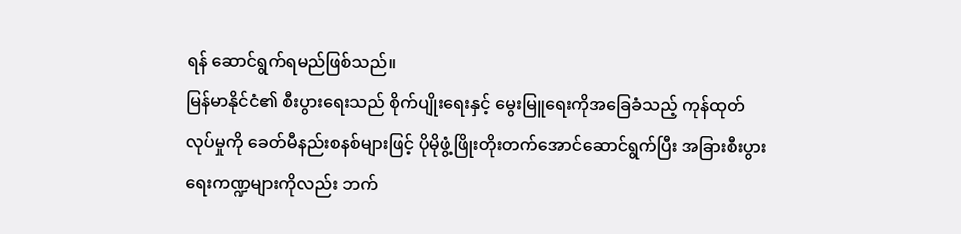ရန် ဆောင်ရွက်ရမည်ဖြစ်သည်။
မြန်မာနိုင်ငံ၏ စီးပွားရေးသည် စိုက်ပျိုးရေးနှင့် မွေးမြူရေးကိုအခြေခံသည့် ကုန်ထုတ်လုပ်မှုကို ခေတ်မီနည်းစနစ်များဖြင့် ပိုမိုဖွံ့ဖြိုးတိုးတက်အောင်ဆောင်ရွက်ပြီး အခြားစီးပွားရေးကဏ္ဍများကိုလည်း ဘက်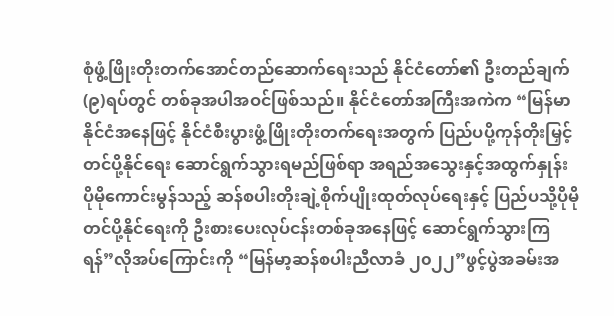စုံဖွံ့ဖြိုးတိုးတက်အောင်တည်ဆောက်ရေးသည် နိုင်ငံတော်၏ ဦးတည်ချက်(၉)ရပ်တွင် တစ်ခုအပါအဝင်ဖြစ်သည်။ နိုင်ငံတော်အကြီးအကဲက “မြန်မာနိုင်ငံအနေဖြင့် နိုင်ငံစီးပွားဖွံ့ဖြိုးတိုးတက်ရေးအတွက် ပြည်ပပို့ကုန်တိုးမြှင့်တင်ပို့နိုင်ရေး ဆောင်ရွက်သွားရမည်ဖြစ်ရာ အရည်အသွေးနှင့်အထွက်နှုန်း ပိုမိုကောင်းမွန်သည့် ဆန်စပါးတိုးချဲ့စိုက်ပျိုးထုတ်လုပ်ရေးနှင့် ပြည်ပသို့ပိုမိုတင်ပို့နိုင်ရေးကို ဦးစားပေးလုပ်ငန်းတစ်ခုအနေဖြင့် ဆောင်ရွက်သွားကြရန်”လိုအပ်ကြောင်းကို “မြန်မာ့ဆန်စပါးညီလာခံ ၂၀၂၂”ဖွင့်ပွဲအခမ်းအ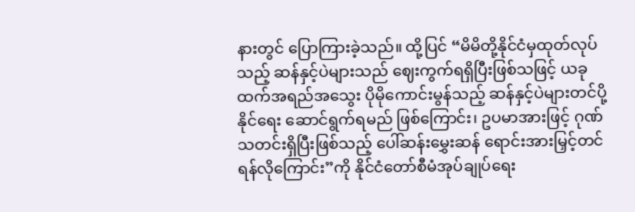နားတွင် ပြောကြားခဲ့သည်။ ထို့ပြင် “မိမိတို့နိုင်ငံမှထုတ်လုပ်သည့် ဆန်နှင့်ပဲများသည် ဈေးကွက်ရရှိပြီးဖြစ်သဖြင့် ယခုထက်အရည်အသွေး ပိုမိုကောင်းမွန်သည့် ဆန်နှင့်ပဲများတင်ပို့နိုင်ရေး ဆောင်ရွက်ရမည် ဖြစ်ကြောင်း၊ ဥပမာအားဖြင့် ဂုဏ်သတင်းရှိပြီးဖြစ်သည့် ပေါ်ဆန်းမွှေးဆန် ရောင်းအားမြှင့်တင်ရန်လိုကြောင်း”ကို နိုင်ငံတော်စီမံအုပ်ချုပ်ရေး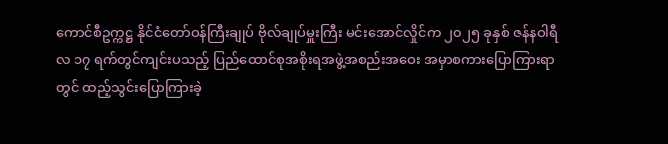ကောင်စီဥက္ကဋ္ဌ နိုင်ငံတော်ဝန်ကြီးချုပ် ဗိုလ်ချုပ်မှူးကြီး မင်းအောင်လှိုင်က ၂၀၂၅ ခုနှစ် ဇန်နဝါရီလ ၁၇ ရက်တွင်ကျင်းပသည့် ပြည်ထောင်စုအစိုးရအဖွဲ့အစည်းအဝေး အမှာစကားပြောကြားရာတွင် ထည့်သွင်းပြောကြားခဲ့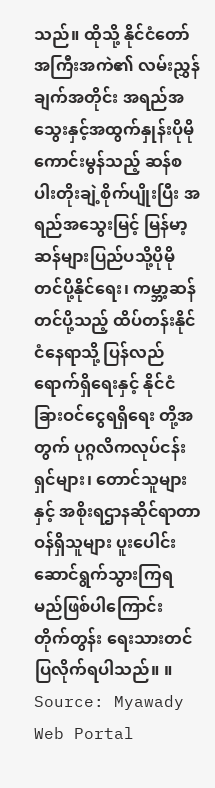သည်။ ထိုသို့ နိုင်ငံတော်အကြီးအကဲ၏ လမ်းညွှန်ချက်အတိုင်း အရည်အသွေးနှင့်အထွက်နှုန်းပိုမိုကောင်းမွန်သည့် ဆန်စပါးတိုးချဲ့စိုက်ပျိုးပြီး အရည်အသွေးမြင့် မြန်မာ့ဆန်များပြည်ပသို့ပိုမိုတင်ပို့နိုင်ရေး၊ ကမ္ဘာ့ဆန်တင်ပို့သည့် ထိပ်တန်းနိုင်ငံနေရာသို့ ပြန်လည်ရောက်ရှိရေးနှင့် နိုင်ငံခြားဝင်ငွေရရှိရေး တို့အတွက် ပုဂ္ဂလိကလုပ်ငန်းရှင်များ၊ တောင်သူများနှင့် အစိုးရဌာနဆိုင်ရာတာဝန်ရှိသူများ ပူးပေါင်းဆောင်ရွက်သွားကြရမည်ဖြစ်ပါကြောင်း တိုက်တွန်း ရေးသားတင်ပြလိုက်ရပါသည်။ ။
Source: Myawady Web Portal